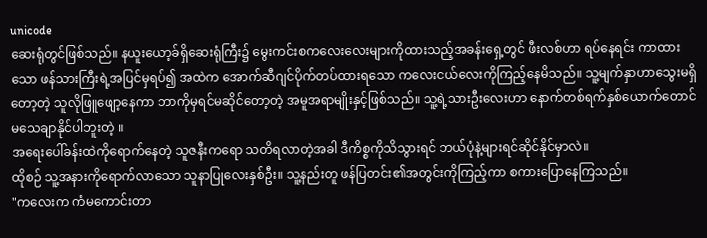unicode
ဆေးရုံတွင်ဖြစ်သည်။ နယူးယော့ခ်ရှိဆေးရုံကြီး၌ မွေးကင်းစကလေးလေးများကိုထားသည့်အခန်းရှေ့တွင် ဖီးလစ်ဟာ ရပ်နေရင်း ကာထားသော ဖန်သားကြီးရဲ့အပြင်မှရပ်၍ အထဲက အောက်ဆီဂျင်ပိုက်တပ်ထားရသော ကလေးငယ်လေးကိုကြည့်နေမိသည်။ သူ့မျက်နှာဟာသွေးမရှိတော့တဲ့ သူလိုဖြူဖျော့နေကာ ဘာကိုမှရင်မဆိုင်တော့တဲ့ အမူအရာမျိုးနှင့်ဖြစ်သည်။ သူ့ရဲ့သားဦးလေးဟာ နောက်တစ်ရက်နှစ်ယောက်တောင် မသေချာနိုင်ပါဘူးတဲ့ ။
အရေးပေါ်ခန်းထဲကိုရောက်နေတဲ့ သူဇနီးကရော သတိရလာတဲ့အခါ ဒီကိစ္စကိုသိသွားရင် ဘယ်ပုံနဲ့များရင်ဆိုင်နိုင်မှာလဲ။
ထိုစဉ် သူ့အနားကိုရောက်လာသော သူနာပြုလေးနှစ်ဦး။ သူ့နည်းတူ ဖန်ပြတင်း၏အတွင်းကိုကြည့်ကာ စကားပြောနေကြသည်။
"ကလေးက ကံမကောင်းတာ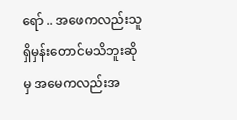ရော် .. အဖေကလည်းသူရှိမှန်းတောင်မသိဘူးဆိုမှ အမေကလည်းအ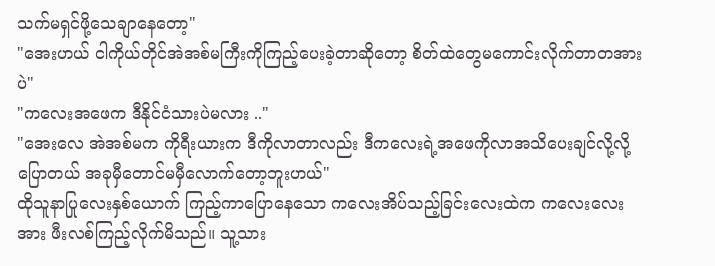သက်မရှင်ဖို့သေချာနေတော့"
"အေးဟယ် ငါကိုယ်တိုင်အဲအစ်မကြီးကိုကြည့်ပေးခဲ့တာဆိုတော့ စိတ်ထဲတွေမကောင်းလိုက်တာတအားပဲ"
"ကလေးအဖေက ဒီနိုင်ငံသားပဲမလား .."
"အေးလေ အဲအစ်မက ကိုရီးယားက ဒီကိုလာတာလည်း ဒီကလေးရဲ့အဖေကိုလာအသိပေးချင်လို့လို့ပြောတယ် အခုမှီတောင်မမှီလောက်တော့ဘူးဟယ်"
ထိုသူနာပြုလေးနှစ်ယောက် ကြည့်ကာပြောနေသော ကလေးအိပ်သည့်ခြင်းလေးထဲက ကလေးလေးအား ဖီးလစ်ကြည့်လိုက်မိသည်။ သူ့သား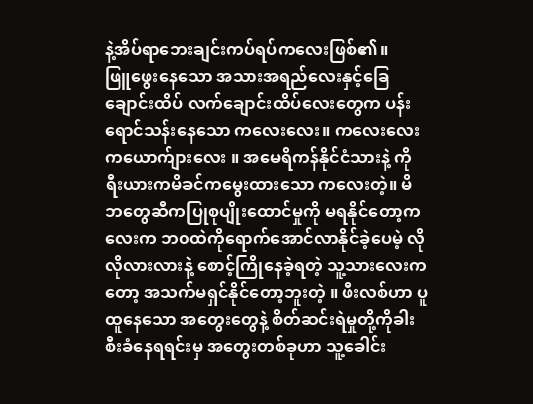နဲ့အိပ်ရာဘေးချင်းကပ်ရပ်ကလေးဖြစ်၏။
ဖြူဖွေးနေသော အသားအရည်လေးနှင့်ခြေချောင်းထိပ် လက်ချောင်းထိပ်လေးတွေက ပန်းရောင်သန်းနေသော ကလေးလေး။ ကလေးလေးကယောက်ျားလေး ။ အမေရိကန်နိုင်ငံသားနဲ့ ကိုရီးယားကမိခင်ကမွေးထားသော ကလေးတဲ့။ မိဘတွေဆီကပြုစုပျိုးထောင်မှုကို မရနိုင်တော့ကလေးက ဘ၀ထဲကိုရောက်အောင်လာနိုင်ခဲ့ပေမဲ့ လိုလိုလားလားနဲ့ စောင့်ကြိုနေခဲ့ရတဲ့ သူ့သားလေးကတော့ အသက်မရှင်နိုင်တော့ဘူးတဲ့ ။ ဖီးလစ်ဟာ ပူထူနေသော အတွေးတွေနဲ့ စိတ်ဆင်းရဲမှုတို့ကိုခါးစီးခံနေရရင်းမှ အတွေးတစ်ခုဟာ သူ့ခေါင်း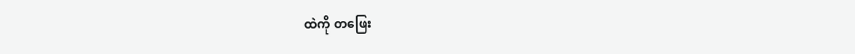ထဲကို တဖြေး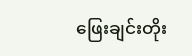ဖြေးချင်းတိုး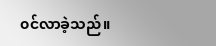၀င်လာခဲ့သည်။